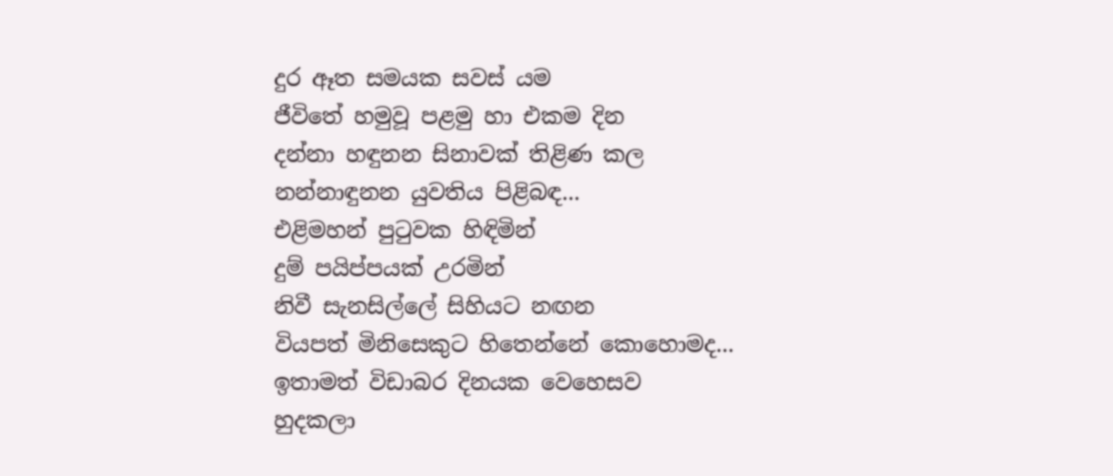දුර ඈත සමයක සවස් යම
ජීවිතේ හමුවූ පළමු හා එකම දින
දන්නා හඳුනන සිනාවක් තිළිණ කල
නන්නාඳුනන යුවතිය පිළිබඳ...
එළිමහන් පුටුවක හිඳිමින්
දුම් පයිප්පයක් උරමින්
නිවී සැනසිල්ලේ සිහියට නඟන
වියපත් මිනිසෙකුට හිතෙන්නේ කොහොමද...
ඉතාමත් විඩාබර දිනයක වෙහෙසව
හුදකලා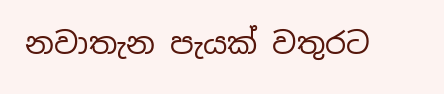නවාතැන පැයක් වතුරට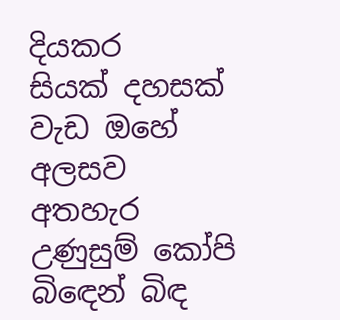දියකර
සියක් දහසක් වැඩ ඔහේ අලසව අතහැර
උණුසුම් කෝපි බිඳෙන් බිඳ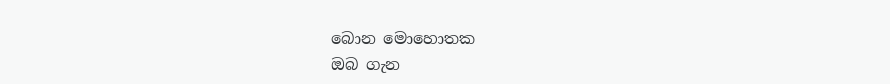බොන මොහොතක
ඔබ ගැන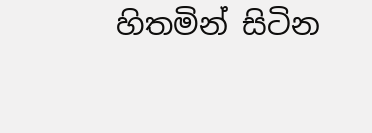හිතමින් සිටින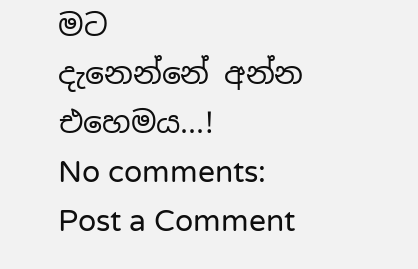මට
දැනෙන්නේ අන්න එහෙමය...!
No comments:
Post a Comment